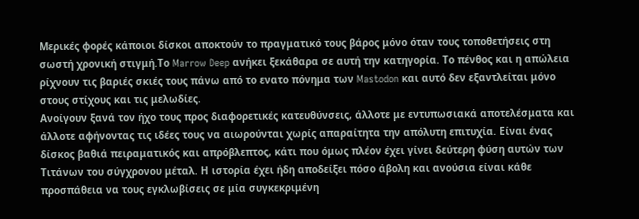Μερικές φορές κάποιοι δίσκοι αποκτούν το πραγματικό τους βάρος μόνο όταν τους τοποθετήσεις στη σωστή χρονική στιγμή.Το Marrow Deep ανήκει ξεκάθαρα σε αυτή την κατηγορία. Το πένθος και η απώλεια ρίχνουν τις βαριές σκιές τους πάνω από το ενατο πόνημα των Mastodon και αυτό δεν εξαντλείται μόνο στους στίχους και τις μελωδίες.
Ανοίγουν ξανά τον ήχο τους προς διαφορετικές κατευθύνσεις, άλλοτε με εντυπωσιακά αποτελέσματα και άλλοτε αφήνοντας τις ιδέες τους να αιωρούνται χωρίς απαραίτητα την απόλυτη επιτυχία. Είναι ένας δίσκος βαθιά πειραματικός και απρόβλεπτος, κάτι που όμως πλέον έχει γίνει δεύτερη φύση αυτών των Τιτάνων του σύγχρονου μέταλ. Η ιστορία έχει ήδη αποδείξει πόσο άβολη και ανούσια είναι κάθε προσπάθεια να τους εγκλωβίσεις σε μία συγκεκριμένη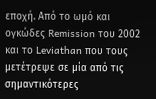εποχή. Από το ωμό και ογκώδες Remission του 2002 και το Leviathan που τους μετέτρεψε σε μία από τις σημαντικότερες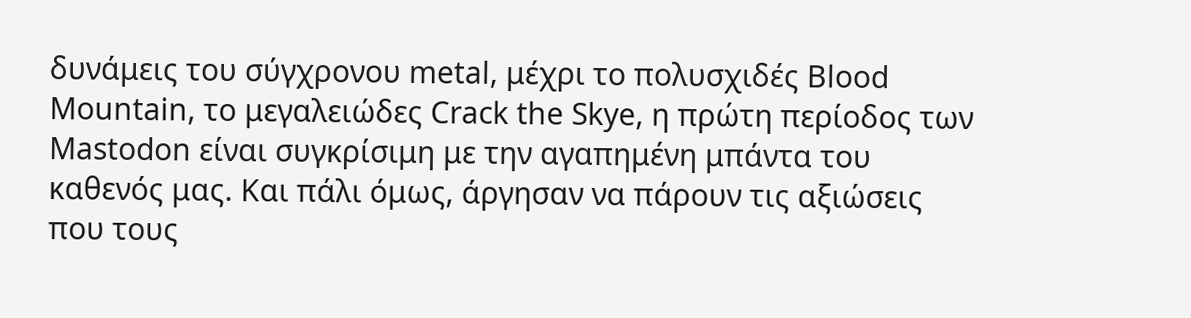δυνάμεις του σύγχρονου metal, μέχρι το πολυσχιδές Blood Mountain, το μεγαλειώδες Crack the Skye, η πρώτη περίοδος των Mastodon είναι συγκρίσιμη με την αγαπημένη μπάντα του καθενός μας. Και πάλι όμως, άργησαν να πάρουν τις αξιώσεις που τους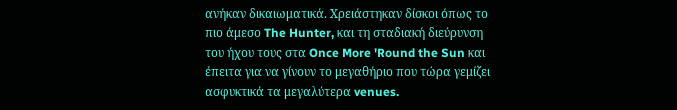ανήκαν δικαιωματικά. Χρειάστηκαν δίσκοι όπως το πιο άμεσο The Hunter, και τη σταδιακή διεύρυνση του ήχου τους στα Once More 'Round the Sun και έπειτα για να γίνουν το μεγαθήριο που τώρα γεμίζει ασφυκτικά τα μεγαλύτερα venues.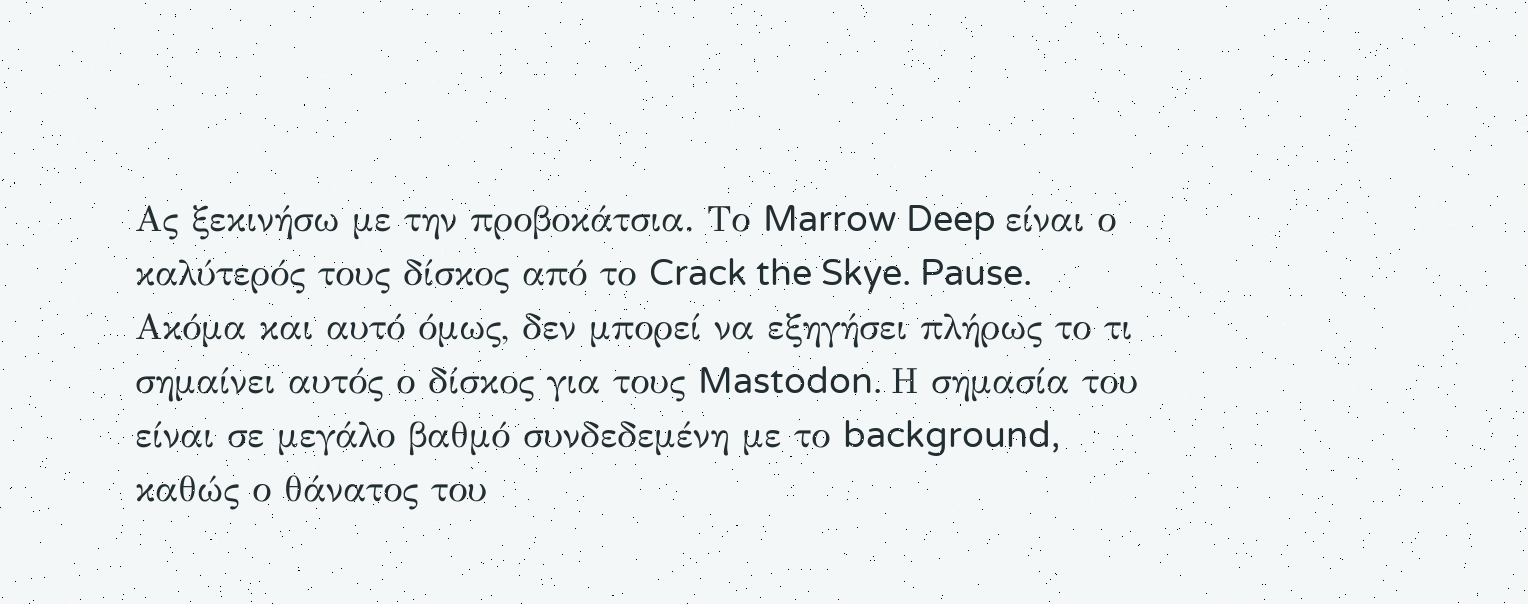Ας ξεκινήσω με την προβοκάτσια. Το Marrow Deep είναι ο καλύτερός τους δίσκος από το Crack the Skye. Pause. Ακόμα και αυτό όμως, δεν μπορεί να εξηγήσει πλήρως το τι σημαίνει αυτός ο δίσκος για τους Mastodon. Η σημασία του είναι σε μεγάλο βαθμό συνδεδεμένη με το background, καθώς ο θάνατος του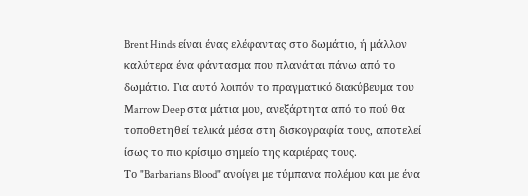Brent Hinds είναι ένας ελέφαντας στο δωμάτιο, ή μάλλον καλύτερα ένα φάντασμα που πλανάται πάνω από το δωμάτιο. Για αυτό λοιπόν το πραγματικό διακύβευμα του Marrow Deep στα μάτια μου, ανεξάρτητα από το πού θα τοποθετηθεί τελικά μέσα στη δισκογραφία τους, αποτελεί ίσως το πιο κρίσιμο σημείο της καριέρας τους.
Το "Barbarians Blood" ανοίγει με τύμπανα πολέμου και με ένα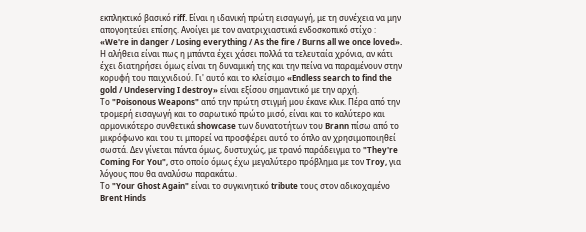εκπληκτικό βασικό riff. Είναι η ιδανική πρώτη εισαγωγή, με τη συνέχεια να μην απογοητεύει επίσης. Ανοίγει με τον ανατριχιαστικά ενδοσκοπικό στίχο : «We're in danger / Losing everything / As the fire / Burns all we once loved».
Η αλήθεια είναι πως η μπάντα έχει χάσει πολλά τα τελευταία χρόνια, αν κάτι έχει διατηρήσει όμως είναι τη δυναμική της και την πείνα να παραμένουν στην κορυφή του παιχνιδιού. Γι' αυτό και το κλείσιμο «Endless search to find the gold / Undeserving I destroy» είναι εξίσου σημαντικό με την αρχή.
Το "Poisonous Weapons" από την πρώτη στιγμή μου έκανε κλικ. Πέρα από την τρομερή εισαγωγή και το σαρωτικό πρώτο μισό, είναι και το καλύτερο και αρμονικότερο συνθετικά showcase των δυνατοτήτων του Brann πίσω από το μικρόφωνο και του τι μπορεί να προσφέρει αυτό το όπλο αν χρησιμοποιηθεί σωστά. Δεν γίνεται πάντα όμως, δυστυχώς, με τρανό παράδειγμα το "They're Coming For You", στο οποίο όμως έχω μεγαλύτερο πρόβλημα με τον Troy, για λόγους που θα αναλύσω παρακάτω.
Το "Your Ghost Again" είναι το συγκινητικό tribute τους στον αδικοχαμένο Brent Hinds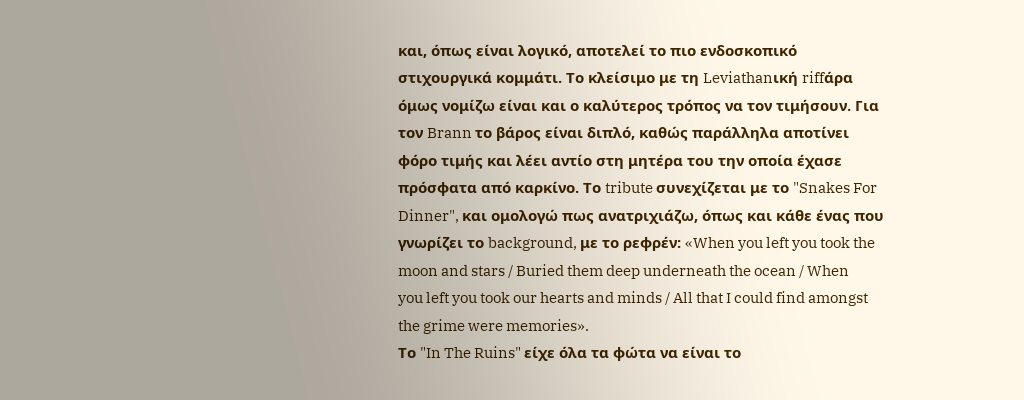και, όπως είναι λογικό, αποτελεί το πιο ενδοσκοπικό στιχουργικά κομμάτι. Το κλείσιμο με τη Leviathanική riffάρα όμως νομίζω είναι και ο καλύτερος τρόπος να τον τιμήσουν. Για τον Brann το βάρος είναι διπλό, καθώς παράλληλα αποτίνει φόρο τιμής και λέει αντίο στη μητέρα του την οποία έχασε πρόσφατα από καρκίνο. Το tribute συνεχίζεται με το "Snakes For Dinner", και ομολογώ πως ανατριχιάζω, όπως και κάθε ένας που γνωρίζει το background, με το ρεφρέν: «When you left you took the moon and stars / Buried them deep underneath the ocean / When you left you took our hearts and minds / All that I could find amongst the grime were memories».
Το "In The Ruins" είχε όλα τα φώτα να είναι το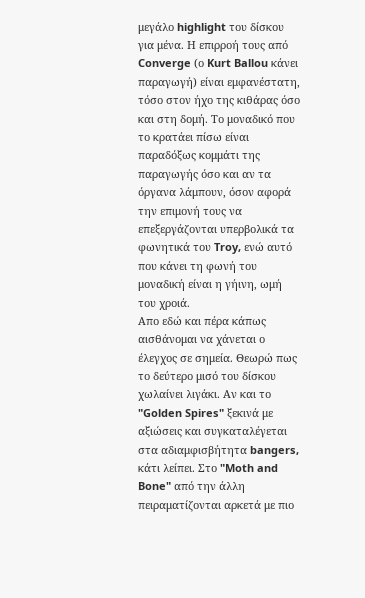μεγάλο highlight του δίσκου για μένα. Η επιρροή τους από Converge (ο Kurt Ballou κάνει παραγωγή) είναι εμφανέστατη, τόσο στον ήχο της κιθάρας όσο και στη δομή. Το μοναδικό που το κρατάει πίσω είναι παραδόξως κομμάτι της παραγωγής όσο και αν τα όργανα λάμπουν, όσον αφορά την επιμονή τους να επεξεργάζονται υπερβολικά τα φωνητικά του Troy, ενώ αυτό που κάνει τη φωνή του μοναδική είναι η γήινη, ωμή του χροιά.
Απο εδώ και πέρα κάπως αισθάνομαι να χάνεται ο έλεγχος σε σημεία. Θεωρώ πως το δεύτερο μισό του δίσκου χωλαίνει λιγάκι. Αν και το "Golden Spires" ξεκινά με αξιώσεις και συγκαταλέγεται στα αδιαμφισβήτητα bangers, κάτι λείπει. Στο "Moth and Bone" από την άλλη πειραματίζονται αρκετά με πιο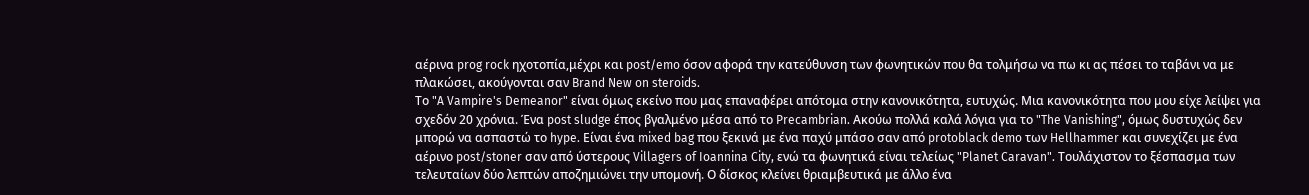αέρινα prog rock ηχοτοπία,μέχρι και post/emo όσον αφορά την κατεύθυνση των φωνητικών που θα τολμήσω να πω κι ας πέσει το ταβάνι να με πλακώσει, ακούγονται σαν Brand New on steroids.
Το "A Vampire's Demeanor" είναι όμως εκείνο που μας επαναφέρει απότομα στην κανονικότητα, ευτυχώς. Μια κανονικότητα που μου είχε λείψει για σχεδόν 20 χρόνια. Ένα post sludge έπος βγαλμένο μέσα από το Precambrian. Ακούω πολλά καλά λόγια για το "The Vanishing", όμως δυστυχώς δεν μπορώ να ασπαστώ το hype. Είναι ένα mixed bag που ξεκινά με ένα παχύ μπάσο σαν από protoblack demo των Hellhammer και συνεχίζει με ένα αέρινο post/stoner σαν από ύστερους Villagers of Ioannina City, ενώ τα φωνητικά είναι τελείως "Planet Caravan". Τουλάχιστον το ξέσπασμα των τελευταίων δύο λεπτών αποζημιώνει την υπομονή. Ο δίσκος κλείνει θριαμβευτικά με άλλο ένα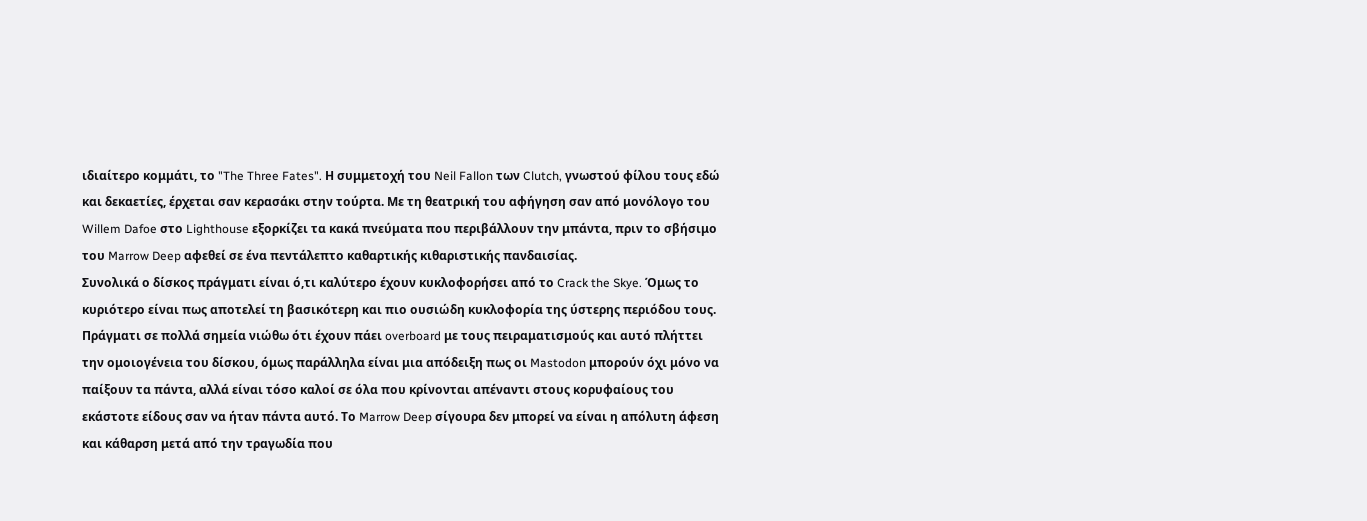ιδιαίτερο κομμάτι, το "The Three Fates". Η συμμετοχή του Neil Fallon των Clutch, γνωστού φίλου τους εδώ και δεκαετίες, έρχεται σαν κερασάκι στην τούρτα. Με τη θεατρική του αφήγηση σαν από μονόλογο του Willem Dafoe στο Lighthouse εξορκίζει τα κακά πνεύματα που περιβάλλουν την μπάντα, πριν το σβήσιμο του Marrow Deep αφεθεί σε ένα πεντάλεπτο καθαρτικής κιθαριστικής πανδαισίας.
Συνολικά ο δίσκος πράγματι είναι ό,τι καλύτερο έχουν κυκλοφορήσει από το Crack the Skye. Όμως το κυριότερο είναι πως αποτελεί τη βασικότερη και πιο ουσιώδη κυκλοφορία της ύστερης περιόδου τους. Πράγματι σε πολλά σημεία νιώθω ότι έχουν πάει overboard με τους πειραματισμούς και αυτό πλήττει την ομοιογένεια του δίσκου, όμως παράλληλα είναι μια απόδειξη πως οι Mastodon μπορούν όχι μόνο να παίξουν τα πάντα, αλλά είναι τόσο καλοί σε όλα που κρίνονται απέναντι στους κορυφαίους του εκάστοτε είδους σαν να ήταν πάντα αυτό. Το Marrow Deep σίγουρα δεν μπορεί να είναι η απόλυτη άφεση και κάθαρση μετά από την τραγωδία που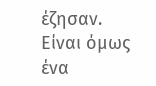έζησαν. Είναι όμως ένα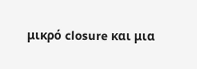μικρό closure και μια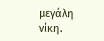μεγάλη νίκη.